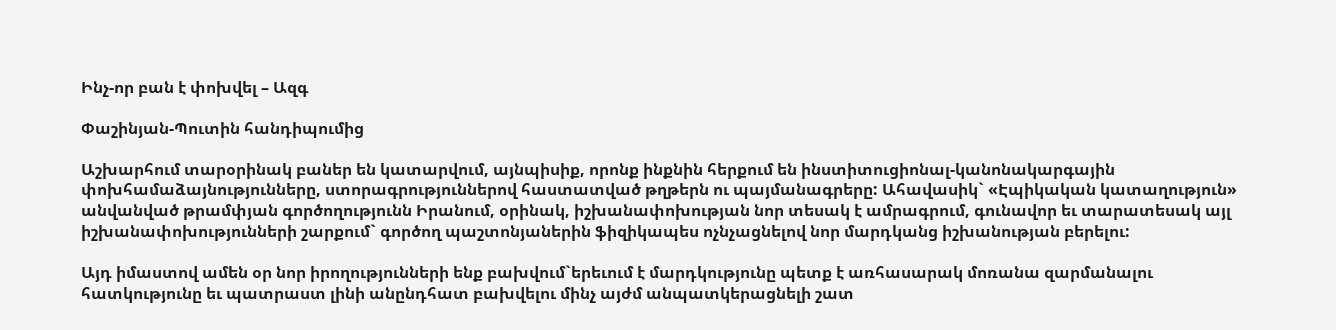Ինչ-որ բան է փոխվել – Ազգ

Փաշինյան-Պուտին հանդիպումից

Աշխարհում տարօրինակ բաներ են կատարվում, այնպիսիք, որոնք ինքնին հերքում են ինստիտուցիոնալ-կանոնակարգային փոխհամաձայնությունները, ստորագրություններով հաստատված թղթերն ու պայմանագրերը: Ահավասիկ` «Էպիկական կատաղություն» անվանված թրամփյան գործողությունն Իրանում, օրինակ, իշխանափոխության նոր տեսակ է ամրագրում, գունավոր եւ տարատեսակ այլ իշխանափոխությունների շարքում` գործող պաշտոնյաներին ֆիզիկապես ոչնչացնելով նոր մարդկանց իշխանության բերելու:

Այդ իմաստով ամեն օր նոր իրողությունների ենք բախվում`երեւում է մարդկությունը պետք է առհասարակ մոռանա զարմանալու հատկությունը եւ պատրաստ լինի անընդհատ բախվելու մինչ այժմ անպատկերացնելի շատ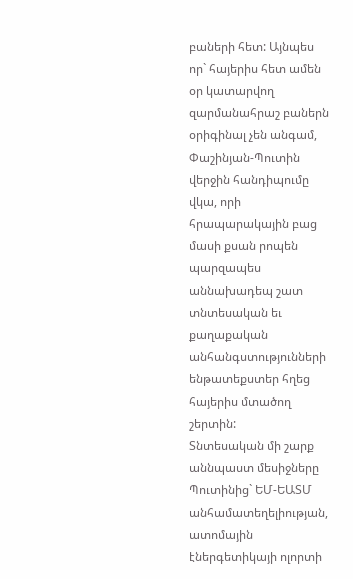բաների հետ: Այնպես որ` հայերիս հետ ամեն օր կատարվող զարմանահրաշ բաներն օրիգինալ չեն անգամ, Փաշինյան-Պուտին վերջին հանդիպումը վկա, որի հրապարակային բաց մասի քսան րոպեն պարզապես աննախադեպ շատ տնտեսական եւ քաղաքական անհանգստությունների ենթատեքստեր հղեց հայերիս մտածող շերտին:
Տնտեսական մի շարք աննպաստ մեսիջները Պուտինից` ԵՄ-ԵԱՏՄ անհամատեղելիության, ատոմային էներգետիկայի ոլորտի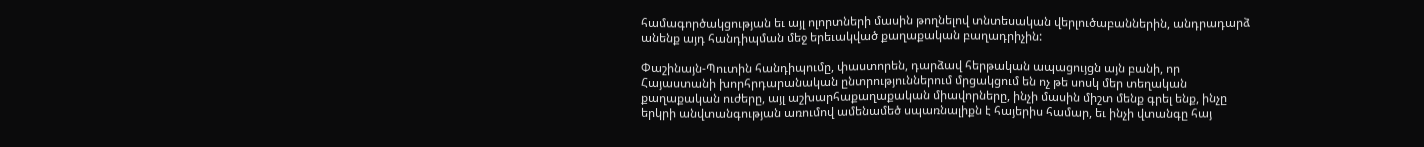համագործակցության եւ այլ ոլորտների մասին թողնելով տնտեսական վերլուծաբաններին, անդրադարձ անենք այդ հանդիպման մեջ երեւակված քաղաքական բաղադրիչին:

Փաշինայն-Պուտին հանդիպումը, փաստորեն, դարձավ հերթական ապացույցն այն բանի, որ Հայաստանի խորհրդարանական ընտրություններում մրցակցում են ոչ թե սոսկ մեր տեղական քաղաքական ուժերը, այլ աշխարհաքաղաքական միավորները, ինչի մասին միշտ մենք գրել ենք, ինչը երկրի անվտանգության առումով ամենամեծ սպառնալիքն է հայերիս համար, եւ ինչի վտանգը հայ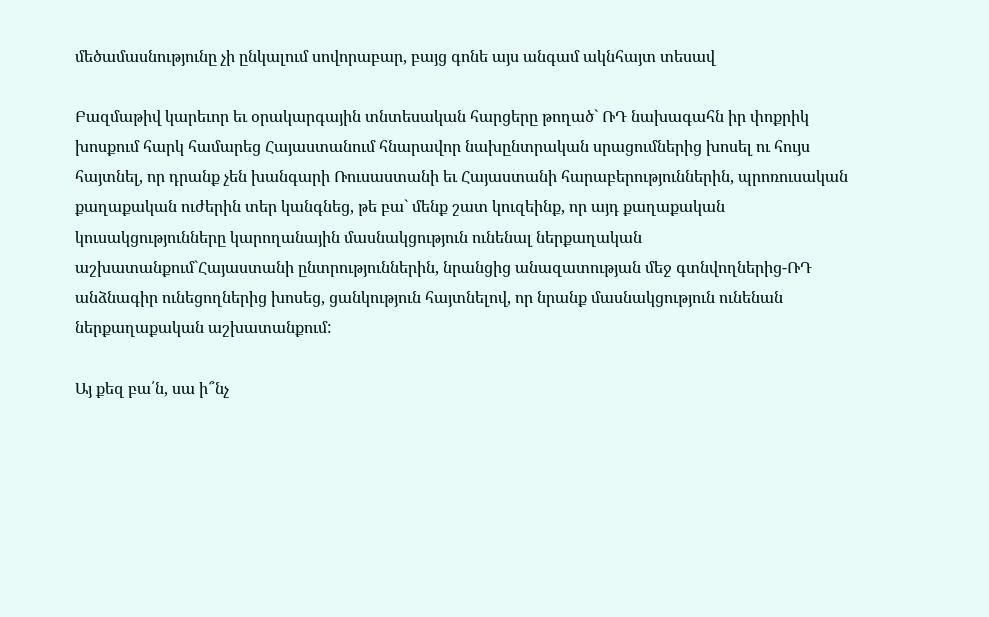մեծամասնությունը չի ընկալում սովորաբար, բայց գոնե այս անգամ ակնհայտ տեսավ

Բազմաթիվ կարեւոր եւ օրակարգային տնտեսական հարցերը թողած` ՌԴ նախագահն իր փոքրիկ խոսքում հարկ համարեց Հայաստանում հնարավոր նախընտրական սրացումներից խոսել ու հույս հայտնել, որ դրանք չեն խանգարի Ռուսաստանի եւ Հայաստանի հարաբերություններին, պրոռուսական քաղաքական ուժերին տեր կանգնեց, թե բա` մենք շատ կուզեինք, որ այդ քաղաքական կուսակցությունները կարողանային մասնակցություն ունենալ ներքաղական աշխատանքում`Հայաստանի ընտրություններին, նրանցից անազատության մեջ գտնվողներից-ՌԴ անձնագիր ունեցողներից խոսեց, ցանկություն հայտնելով, որ նրանք մասնակցություն ունենան ներքաղաքական աշխատանքում:

Այ քեզ բա՛ն, սա ի՞նչ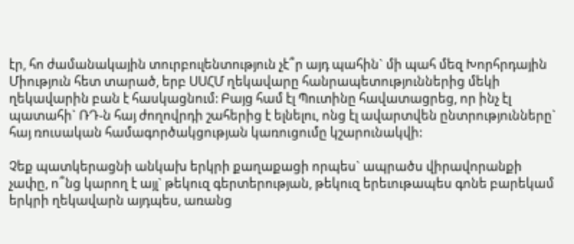էր, հո ժամանակային տուրբուլենտություն չէ՞ր այդ պահին` մի պահ մեզ Խորհրդային Միություն հետ տարած, երբ ՍՍՀՄ ղեկավարը հանրապետություններից մեկի ղեկավարին բան է հասկացնում: Բայց համ էլ Պուտինը հավատացրեց, որ ինչ էլ պատահի` ՌԴ-ն հայ ժողովրդի շահերից է ելնելու, ոնց էլ ավարտվեն ընտրությունները` հայ ռուսական համագործակցության կառուցումը կշարունակվի:

Չեք պատկերացնի անկախ երկրի քաղաքացի որպես` ապրածս վիրավորանքի չափը, ո՞նց կարող է այլ` թեկուզ գերտերության, թեկուզ երեւութապես գոնե բարեկամ երկրի ղեկավարն այդպես, առանց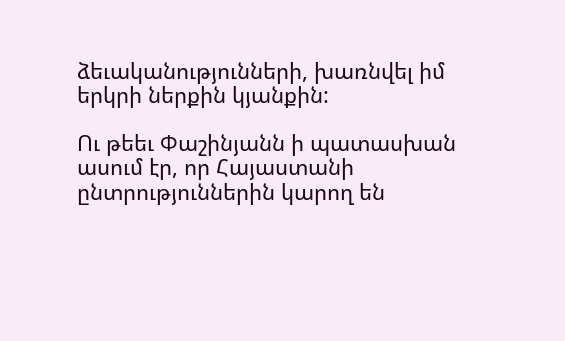ձեւականությունների, խառնվել իմ երկրի ներքին կյանքին:

Ու թեեւ Փաշինյանն ի պատասխան ասում էր, որ Հայաստանի ընտրություններին կարող են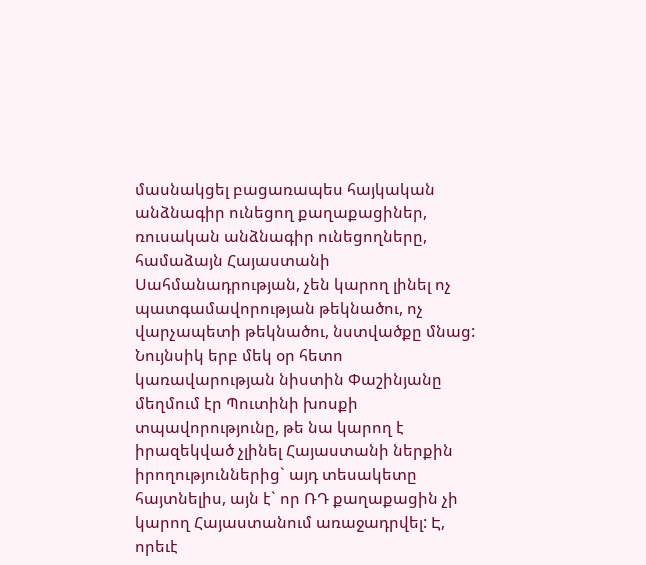մասնակցել բացառապես հայկական անձնագիր ունեցող քաղաքացիներ, ռուսական անձնագիր ունեցողները, համաձայն Հայաստանի Սահմանադրության, չեն կարող լինել ոչ պատգամավորության թեկնածու, ոչ վարչապետի թեկնածու, նստվածքը մնաց: Նույնսիկ երբ մեկ օր հետո կառավարության նիստին Փաշինյանը մեղմում էր Պուտինի խոսքի տպավորությունը, թե նա կարող է իրազեկված չլինել Հայաստանի ներքին իրողություններից` այդ տեսակետը հայտնելիս, այն է` որ ՌԴ քաղաքացին չի կարող Հայաստանում առաջադրվել: Է, որեւէ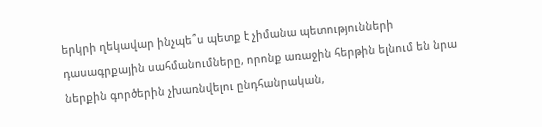երկրի ղեկավար ինչպե՞ս պետք է չիմանա պետությունների դասագրքային սահմանումները, որոնք առաջին հերթին ելնում են նրա ներքին գործերին չխառնվելու ընդհանրական,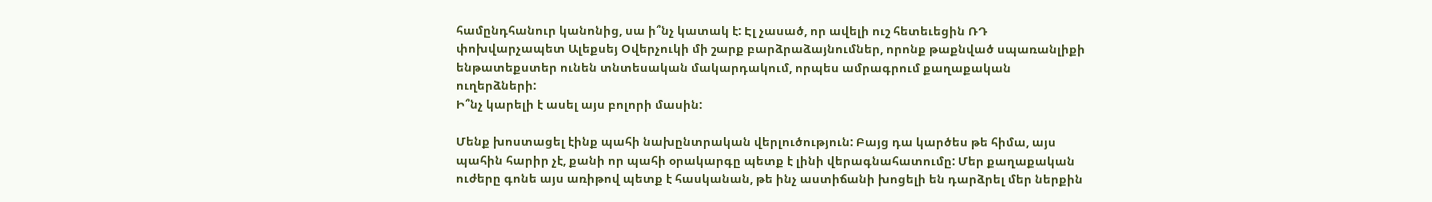համընդհանուր կանոնից, սա ի՞նչ կատակ է: Էլ չասած, որ ավելի ուշ հետեւեցին ՌԴ փոխվարչապետ Ալեքսեյ Օվերչուկի մի շարք բարձրաձայնումներ, որոնք թաքնված սպառանլիքի ենթատեքստեր ունեն տնտեսական մակարդակում, որպես ամրագրում քաղաքական ուղերձների:
Ի՞նչ կարելի է ասել այս բոլորի մասին:

Մենք խոստացել էինք պահի նախընտրական վերլուծություն: Բայց դա կարծես թե հիմա, այս պահին հարիր չէ, քանի որ պահի օրակարգը պետք է լինի վերագնահատումը: Մեր քաղաքական ուժերը գոնե այս առիթով պետք է հասկանան, թե ինչ աստիճանի խոցելի են դարձրել մեր ներքին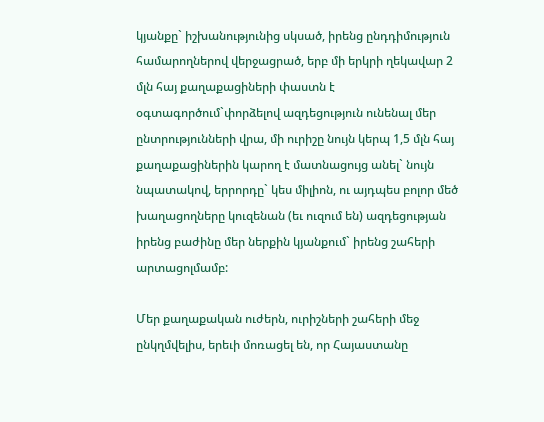կյանքը` իշխանությունից սկսած, իրենց ընդդիմություն համարողներով վերջացրած, երբ մի երկրի ղեկավար 2 մլն հայ քաղաքացիների փաստն է օգտագործում`փորձելով ազդեցություն ունենալ մեր ընտրությունների վրա, մի ուրիշը նույն կերպ 1,5 մլն հայ քաղաքացիներին կարող է մատնացույց անել` նույն նպատակով, երրորդը` կես միլիոն, ու այդպես բոլոր մեծ խաղացողները կուզենան (եւ ուզում են) ազդեցության իրենց բաժինը մեր ներքին կյանքում` իրենց շահերի արտացոլմամբ:

Մեր քաղաքական ուժերն, ուրիշների շահերի մեջ ընկղմվելիս, երեւի մոռացել են, որ Հայաստանը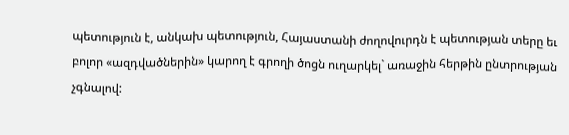պետություն է, անկախ պետություն, Հայաստանի ժողովուրդն է պետության տերը եւ բոլոր «ազդվածներին» կարող է գրողի ծոցն ուղարկել` առաջին հերթին ընտրության չգնալով: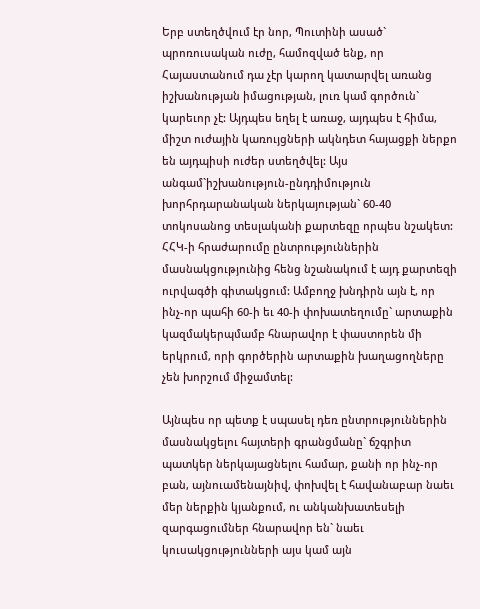Երբ ստեղծվում էր նոր, Պուտինի ասած` պրոռուսական ուժը, համոզված ենք, որ Հայաստանում դա չէր կարող կատարվել առանց իշխանության իմացության, լուռ կամ գործուն` կարեւոր չէ: Այդպես եղել է առաջ, այդպես է հիմա, միշտ ուժային կառույցների ակնդետ հայացքի ներքո են այդպիսի ուժեր ստեղծվել: Այս անգամ`իշխանություն-ընդդիմություն խորհրդարանական ներկայության` 60-40 տոկոսանոց տեսլականի քարտեզը որպես նշակետ: ՀՀԿ-ի հրաժարումը ընտրություններին մասնակցությունից հենց նշանակում է այդ քարտեզի ուրվագծի գիտակցում: Ամբողջ խնդիրն այն է, որ ինչ-որ պահի 60-ի եւ 40-ի փոխատեղումը` արտաքին կազմակերպմամբ հնարավոր է փաստորեն մի երկրում, որի գործերին արտաքին խաղացողները չեն խորշում միջամտել:

Այնպես որ պետք է սպասել դեռ ընտրություններին մասնակցելու հայտերի գրանցմանը` ճշգրիտ պատկեր ներկայացնելու համար, քանի որ ինչ-որ բան, այնուամենայնիվ, փոխվել է հավանաբար նաեւ մեր ներքին կյանքում, ու անկանխատեսելի զարգացումներ հնարավոր են` նաեւ կուսակցությունների այս կամ այն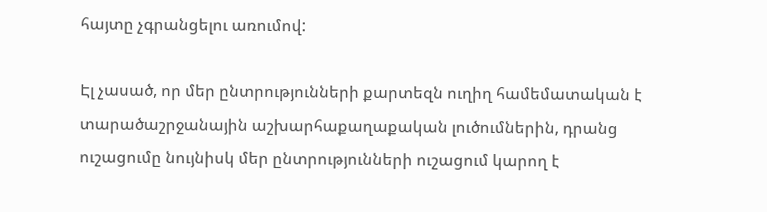հայտը չգրանցելու առումով:

Էլ չասած, որ մեր ընտրությունների քարտեզն ուղիղ համեմատական է տարածաշրջանային աշխարհաքաղաքական լուծումներին, դրանց ուշացումը նույնիսկ մեր ընտրությունների ուշացում կարող է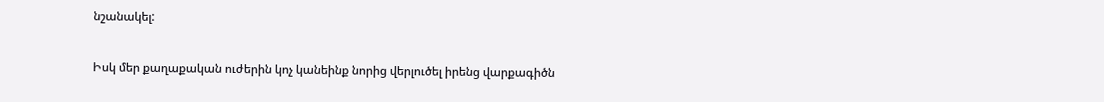նշանակել:

Իսկ մեր քաղաքական ուժերին կոչ կանեինք նորից վերլուծել իրենց վարքագիծն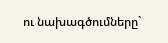ու նախագծումները`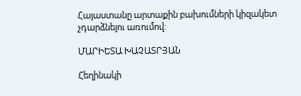Հայաստանը արտաքին բախումների կիզակետ չդարձնելու առումով:

ՄԱՐԻԵՏԱ ԽԱՉԱՏՐՅԱՆ

Հեղինակի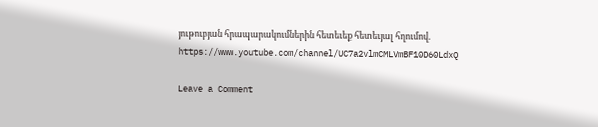յութուբյան հրապարակումներին հետեւեք հետեւյալ հղումով. https://www.youtube.com/channel/UC7a2vlmCMLVmBF10D60LdxQ

Leave a Comment